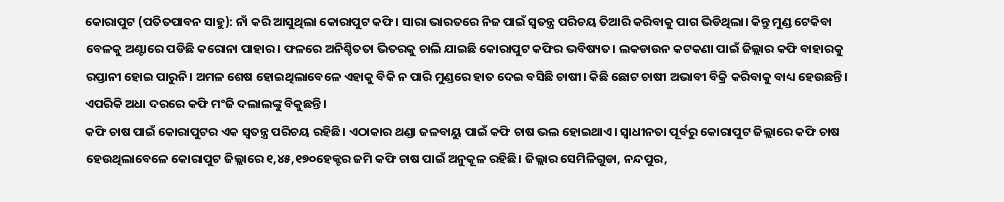କୋରାପୁଟ (ପତିତପାବନ ସାହୁ): ନାଁ କରି ଆସୁଥିଲା କୋରାପୁଟ କଫି। ସାରା ଭାରତରେ ନିଜ ପାଇଁ ସ୍ବତନ୍ତ୍ର ପରିଚୟ ତିଆରି କରିବାକୁ ପାଗ ଭିଡିଥିଲା। କିନ୍ତୁ ମୁଣ୍ଡ ଟେକିବା ବେଳକୁ ଅଣ୍ଟାରେ ପଡିଛି କରୋନା ପାହାର। ଫଳରେ ଅନିଶ୍ଚିତତା ଭିତରକୁ ଚାଲି ଯାଇଛି କୋରାପୁଟ କଫିର ଭବିଷ୍ୟତ। ଲକଡାଉନ କଟକଣା ପାଇଁ ଜିଲ୍ଲାର କଫି ବାହାରକୁ ରପ୍ତାନୀ ହୋଇ ପାରୁନି। ଅମଳ ଶେଷ ହୋଇଥିଲାବେଳେ ଏହାକୁ ବିକି ନ ପାରି ମୁଣ୍ଡରେ ହାତ ଦେଇ ବସିଛି ଚାଷୀ। କିଛି ଛୋଟ ଚାଷୀ ଅଭାବୀ ବିକ୍ରି କରିବାକୁ ବାଧ୍ୟ ହେଉଛନ୍ତି। ଏପରିକି ଅଧା ଦରରେ କଫି ମଂଜି ଦଲାଲଙ୍କୁ ବିକୁଛନ୍ତି।
କଫି ଚାଷ ପାଇଁ କୋରାପୁଟର ଏକ ସ୍ବତନ୍ତ୍ର ପରିଚୟ ରହିଛି। ଏଠାକାର ଥଣ୍ଡା ଜଳବାୟୁ ପାଇଁ କଫି ଚାଷ ଭଲ ହୋଇଥାଏ। ସ୍ବାଧୀନତା ପୂର୍ବରୁ କୋରାପୁଟ ଜିଲ୍ଲାରେ କଫି ଚାଷ ହେଉଥିଲାବେଳେ କୋରାପୁଟ ଜିଲ୍ଲାରେ ୧,୪୫,୧୭୦ହେକ୍ଟର ଜମି କଫି ଚାଷ ପାଇଁ ଅନୁକୂଳ ରହିଛି। ଜିଲ୍ଲାର ସେମିଳିଗୁଡା, ନନ୍ଦପୁର,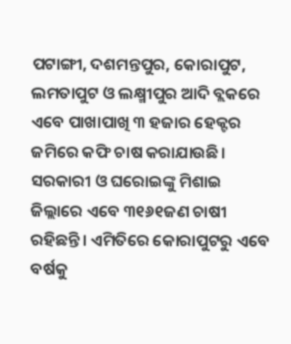ପଟାଙ୍ଗୀ, ଦଶମନ୍ତପୁର, କୋରାପୁଟ, ଲମତାପୁଟ ଓ ଲକ୍ଷ୍ମୀପୁର ଆଦି ବ୍ଲକରେ ଏବେ ପାଖାପାଖି ୩ ହଜାର ହେକ୍ଟର ଜମିରେ କଫି ଚାଷ କରାଯାଉଛି। ସରକାରୀ ଓ ଘରୋଇଙ୍କୁ ମିଶାଇ ଜିଲ୍ଲାରେ ଏବେ ୩୧୬୧ଜଣ ଚାଷୀ ରହିଛନ୍ତି। ଏମିତିରେ କୋରାପୁଟରୁ ଏବେ ବର୍ଷକୁ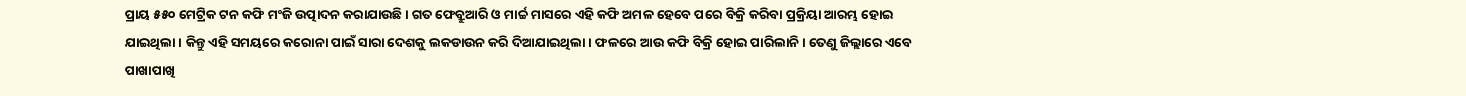ପ୍ରାୟ ୫୫୦ ମେଟ୍ରିକ ଟନ କଫି ମଂଜି ଉତ୍ପାଦନ କରାଯାଉଛି। ଗତ ଫେବ୍ରୁଆରି ଓ ମାର୍ଚ୍ଚ ମାସରେ ଏହି କଫି ଅମଳ ହେବେ ପରେ ବିକ୍ରି କରିବା ପ୍ରକ୍ରିୟା ଆରମ୍ଭ ହୋଇ ଯାଇଥିଲା। କିନ୍ତୁ ଏହି ସମୟରେ କରୋନା ପାଇଁ ସାରା ଦେଶକୁ ଲକଡାଉନ କରି ଦିଆଯାଇଥିଲା। ଫଳରେ ଆଉ କଫି ବିକ୍ରି ହୋଇ ପାରିଲାନି। ତେଣୁ ଜିଲ୍ଲାରେ ଏବେ ପାଖାପାଖି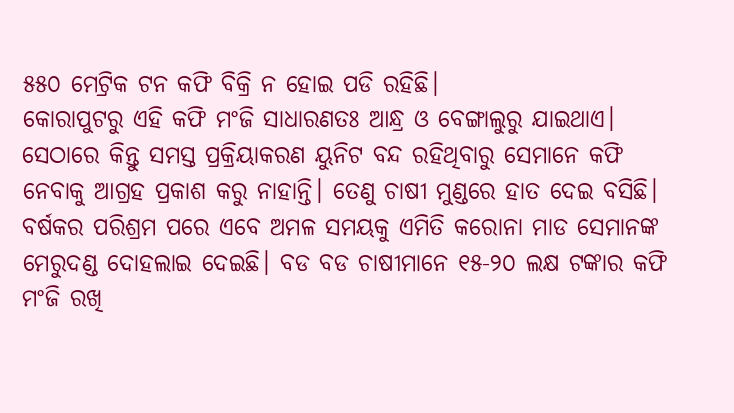୫୫୦ ମେଟ୍ରିକ ଟନ କଫି ବିକ୍ରି ନ ହୋଇ ପଡି ରହିଛି।
କୋରାପୁଟରୁ ଏହି କଫି ମଂଜି ସାଧାରଣତଃ ଆନ୍ଧ୍ର ଓ ବେଙ୍ଗାଲୁରୁ ଯାଇଥାଏ। ସେଠାରେ କିନ୍ତୁ ସମସ୍ତ ପ୍ରକ୍ରିୟାକରଣ ୟୁନିଟ ବନ୍ଦ ରହିଥିବାରୁ ସେମାନେ କଫି ନେବାକୁ ଆଗ୍ରହ ପ୍ରକାଶ କରୁ ନାହାନ୍ତି। ତେଣୁ ଚାଷୀ ମୁଣ୍ଡରେ ହାତ ଦେଇ ବସିଛି। ବର୍ଷକର ପରିଶ୍ରମ ପରେ ଏବେ ଅମଳ ସମୟକୁ ଏମିତି କରୋନା ମାଡ ସେମାନଙ୍କ ମେରୁଦଣ୍ଡ ଦୋହଲାଇ ଦେଇଛି। ବଡ ବଡ ଚାଷୀମାନେ ୧୫-୨୦ ଲକ୍ଷ ଟଙ୍କାର କଫି ମଂଜି ରଖି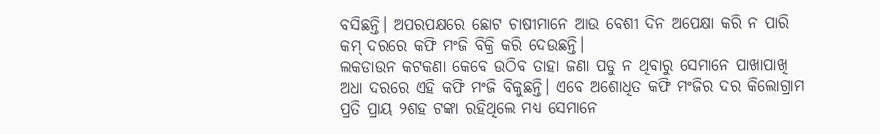ବସିଛନ୍ତି। ଅପରପକ୍ଷରେ ଛୋଟ ଚାଷୀମାନେ ଆଉ ବେଶୀ ଦିନ ଅପେକ୍ଷା କରି ନ ପାରି କମ୍ ଦରରେ କଫି ମଂଜି ବିକ୍ରି କରି ଦେଉଛନ୍ତି।
ଲକଡାଉନ କଟକଣା କେବେ ଉଠିବ ତାହା ଜଣା ପଡୁ ନ ଥିବାରୁ ସେମାନେ ପାଖାପାଖି ଅଧା ଦରରେ ଏହି କଫି ମଂଜି ବିକୁଛନ୍ତି। ଏବେ ଅଶୋଧିତ କଫି ମଂଜିର ଦର କିଲୋଗ୍ରାମ ପ୍ରତି ପ୍ରାୟ ୨ଶହ ଟଙ୍କା ରହିଥିଲେ ମଧ୍ୟ ସେମାନେ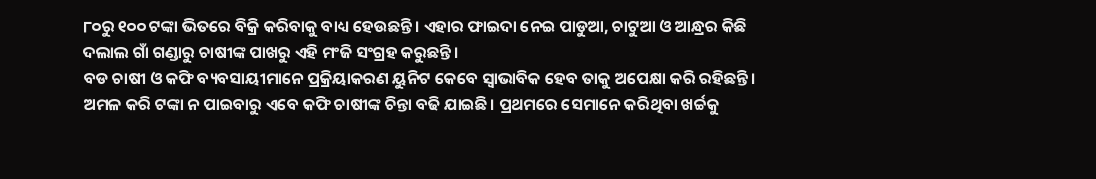୮୦ରୁ ୧୦୦ ଟଙ୍କା ଭିତରେ ବିକ୍ରି କରିବାକୁ ବାଧ୍ୟ ହେଉଛନ୍ତି। ଏହାର ଫାଇଦା ନେଇ ପାଡୁଆ, ଚାଟୁଆ ଓ ଆନ୍ଧ୍ରର କିଛି ଦଲାଲ ଗାଁ ଗଣ୍ଡାରୁ ଚାଷୀଙ୍କ ପାଖରୁ ଏହି ମଂଜି ସଂଗ୍ରହ କରୁଛନ୍ତି।
ବଡ ଚାଷୀ ଓ କଫି ବ୍ୟବସାୟୀମାନେ ପ୍ରକ୍ରିୟାକରଣ ୟୁନିଟ କେବେ ସ୍ବାଭାବିକ ହେବ ତାକୁ ଅପେକ୍ଷା କରି ରହିଛନ୍ତି।
ଅମଳ କରି ଟଙ୍କା ନ ପାଇବାରୁ ଏବେ କଫି ଚାଷୀଙ୍କ ଚିନ୍ତା ବଢି ଯାଇଛି। ପ୍ରଥମରେ ସେମାନେ କରିଥିବା ଖର୍ଚ୍ଚକୁ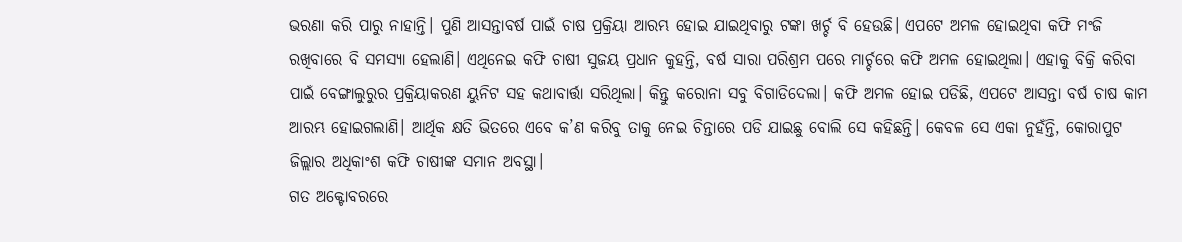ଭରଣା କରି ପାରୁ ନାହାନ୍ତି। ପୁଣି ଆସନ୍ତାବର୍ଷ ପାଇଁ ଚାଷ ପ୍ରକ୍ରିୟା ଆରମ୍ଭ ହୋଇ ଯାଇଥିବାରୁ ଟଙ୍କା ଖର୍ଚ୍ଚ ବି ହେଉଛି। ଏପଟେ ଅମଳ ହୋଇଥିବା କଫି ମଂଜି ରଖିବାରେ ବି ସମସ୍ୟା ହେଲାଣି। ଏଥିନେଇ କଫି ଚାଷୀ ସୁଜୟ ପ୍ରଧାନ କୁହନ୍ତି, ବର୍ଷ ସାରା ପରିଶ୍ରମ ପରେ ମାର୍ଚ୍ଚରେ କଫି ଅମଳ ହୋଇଥିଲା। ଏହାକୁ ବିକ୍ରି କରିବା ପାଇଁ ବେଙ୍ଗାଲୁରୁର ପ୍ରକ୍ରିୟାକରଣ ୟୁନିଟ ସହ କଥାବାର୍ତ୍ତା ସରିଥିଲା। କିନ୍ତୁ କରୋନା ସବୁ ବିଗାଡିଦେଲା। କଫି ଅମଳ ହୋଇ ପଡିଛି, ଏପଟେ ଆସନ୍ତା ବର୍ଷ ଚାଷ କାମ ଆରମ୍ଭ ହୋଇଗଲାଣି। ଆର୍ଥିକ କ୍ଷତି ଭିତରେ ଏବେ କ’ଣ କରିବୁ ତାକୁ ନେଇ ଚିନ୍ତାରେ ପଡି ଯାଇଛୁ ବୋଲି ସେ କହିଛନ୍ତି। କେବଳ ସେ ଏକା ନୁହଁନ୍ତି, କୋରାପୁଟ ଜିଲ୍ଲାର ଅଧିକାଂଶ କଫି ଚାଷୀଙ୍କ ସମାନ ଅବସ୍ଥା।
ଗତ ଅକ୍ଟୋବରରେ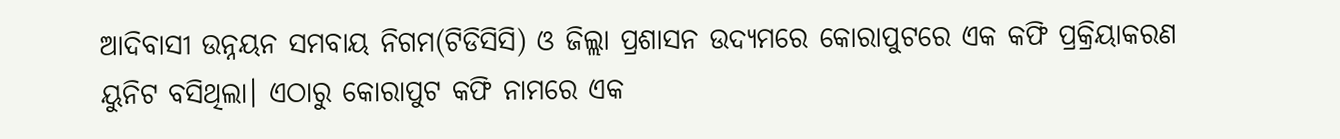ଆଦିବାସୀ ଉନ୍ନୟନ ସମବାୟ ନିଗମ(ଟିଡିସିସି) ଓ ଜିଲ୍ଲା ପ୍ରଶାସନ ଉଦ୍ୟମରେ କୋରାପୁଟରେ ଏକ କଫି ପ୍ରକ୍ରିୟାକରଣ ୟୁନିଟ ବସିଥିଲା। ଏଠାରୁ କୋରାପୁଟ କଫି ନାମରେ ଏକ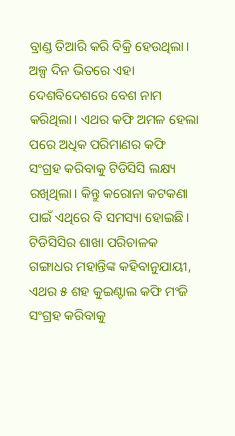ବ୍ରାଣ୍ଡ ତିଆରି କରି ବିକ୍ରି ହେଉଥିଲା। ଅଳ୍ପ ଦିନ ଭିତରେ ଏହା ଦେଶବିଦେଶରେ ବେଶ ନାମ କରିଥିଲା। ଏଥର କଫି ଅମଳ ହେଲା ପରେ ଅଧିକ ପରିମାଣର କଫି ସଂଗ୍ରହ କରିବାକୁ ଟିଡିସିସି ଲକ୍ଷ୍ୟ ରଖିଥିଲା। କିନ୍ତୁ କରୋନା କଟକଣା ପାଇଁ ଏଥିରେ ବି ସମସ୍ୟା ହୋଇଛି। ଟିଡିସିସିର ଶାଖା ପରିଚାଳକ ଗଙ୍ଗାଧର ମହାନ୍ତିଙ୍କ କହିବାନୁଯାୟୀ, ଏଥର ୫ ଶହ କୁଇଣ୍ଟାଲ କଫି ମଂଜି ସଂଗ୍ରହ କରିବାକୁ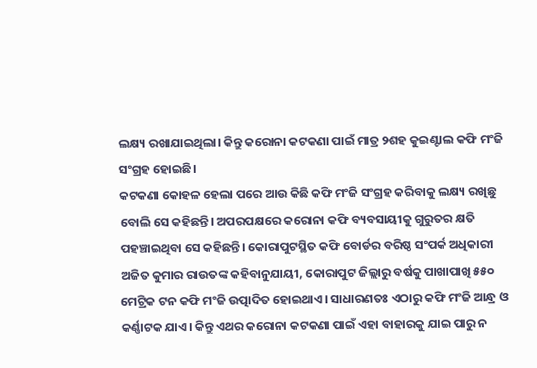ଲକ୍ଷ୍ୟ ରଖାଯାଇଥିଲା। କିନ୍ତୁ କରୋନା କଟକଣା ପାଇଁ ମାତ୍ର ୨ଶହ କୁଇଣ୍ଟାଲ କଫି ମଂଜି ସଂଗ୍ରହ ହୋଇଛି।
କଟକଣା କୋହଳ ହେଲା ପରେ ଆଉ କିଛି କଫି ମଂଜି ସଂଗ୍ରହ କରିବାକୁ ଲକ୍ଷ୍ୟ ରଖିଛୁ ବୋଲି ସେ କହିଛନ୍ତି। ଅପରପକ୍ଷରେ କରୋନା କଫି ବ୍ୟବସାୟୀକୁ ଗୁରୁତର କ୍ଷତି ପହଞ୍ଚାଇଥିବା ସେ କହିଛନ୍ତି। କୋରାପୁଟସ୍ଥିତ କଫି ବୋର୍ଡର ବରିଷ୍ଠ ସଂପର୍କ ଅଧିକାରୀ ଅଜିତ କୁମାର ରାଉତଙ୍କ କହିବାନୁଯାୟୀ, କୋରାପୁଟ ଜିଲ୍ଲାରୁ ବର୍ଷକୁ ପାଖାପାଖି ୫୫୦ ମେଟ୍ରିକ ଟନ କଫି ମଂଜି ଉତ୍ପାଦିତ ହୋଇଥାଏ। ସାଧାରଣତଃ ଏଠାରୁ କଫି ମଂଜି ଆନ୍ଧ୍ର ଓ କର୍ଣ୍ଣାଟକ ଯାଏ। କିନ୍ତୁ ଏଥର କରୋନା କଟକଣା ପାଇଁ ଏହା ବାହାରକୁ ଯାଇ ପାରୁ ନ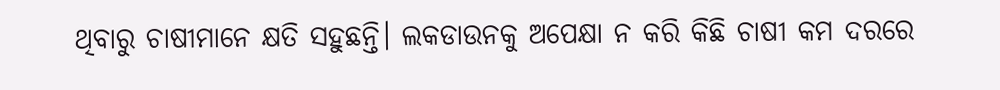ଥିବାରୁ ଚାଷୀମାନେ କ୍ଷତି ସହୁଛନ୍ତି। ଲକଡାଉନକୁ ଅପେକ୍ଷା ନ କରି କିଛି ଚାଷୀ କମ ଦରରେ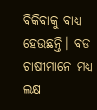ବିକିବାକୁ ବାଧ୍ୟ ହେଉଛନ୍ତି। ବଡ ଚାଷୀମାନେ ମଧ୍ୟ ଲକ୍ଷ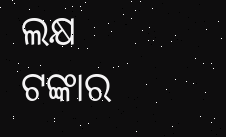ଲକ୍ଷ ଟଙ୍କାର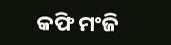କଫି ମଂଜି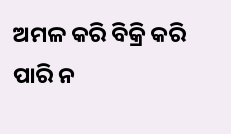ଅମଳ କରି ବିକ୍ରି କରି ପାରି ନ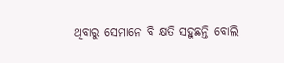ଥିବାରୁ ସେମାନେ ବି କ୍ଷତି ସହୁଛନ୍ତି ବୋଲି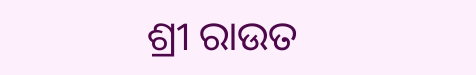ଶ୍ରୀ ରାଉତ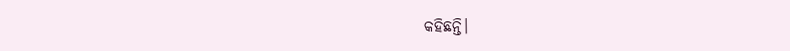କହିଛନ୍ତି।